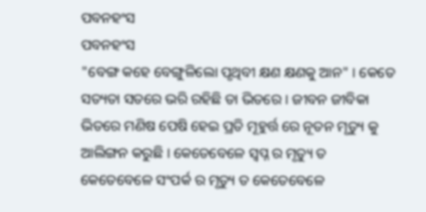ପବନହଂସ
ପବନହଂସ
"ବେଙ୍ଗ କହେ ବେଙ୍ଗୁଳିଲୋ ପୃଥିବୀ କ୍ଷଣ କ୍ଷଣକୁ ଆନ" । କେତେ ସତ୍ୟତା ସତରେ ଭରି ରହିଛି ତା ଭିତରେ । ଜୀବନ ଜୀବିକା ଭିତରେ ମଣିଷ ପେଷି ହେଇ ପ୍ରତି ମୂହୁର୍ତ୍ତ ରେ ନୂତନ ମୃତ୍ୟୁ କୁ ଆଲିଙ୍ଗନ କରୁଛି । କେତେବେଳେ ସ୍ୱପ୍ନ ର ମୃତ୍ୟୁ ତ କେତେବେଳେ ସଂପର୍କ ର ମୃତ୍ୟୁ ତ କେତେବେଳେ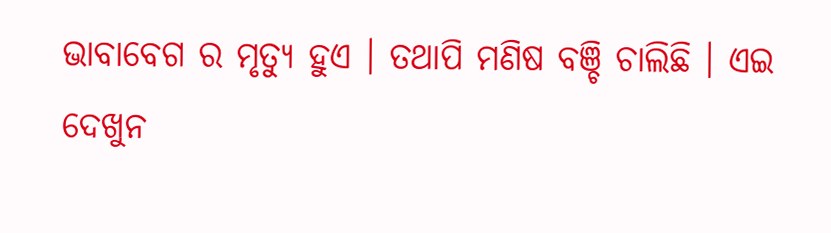ଭାବାବେଗ ର ମୃତ୍ୟୁ ହୁଏ । ତଥାପି ମଣିଷ ବଞ୍ଚି ଚାଲିଛି । ଏଇ ଦେଖୁନ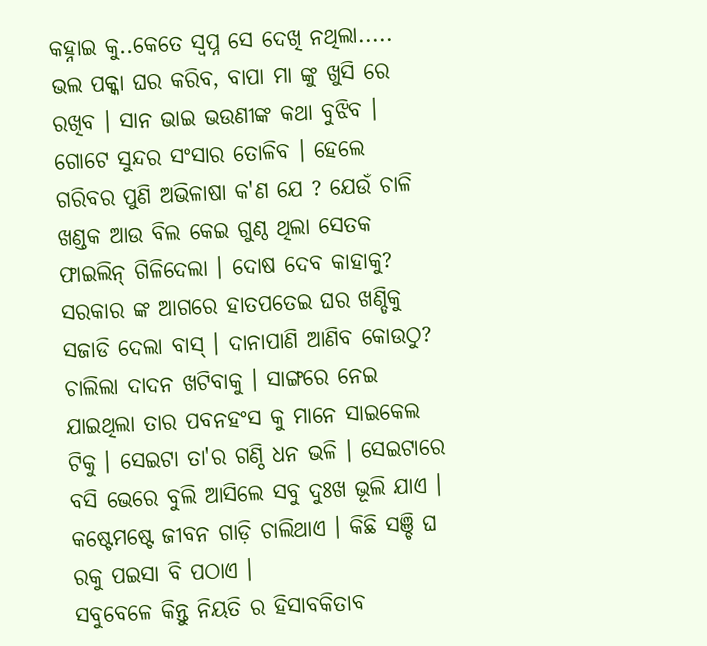କହ୍ନାଇ କୁ..କେତେ ସ୍ୱପ୍ନ ସେ ଦେଖି ନଥିଲା..... ଭଲ ପକ୍କା ଘର କରିବ, ବାପା ମା ଙ୍କୁ ଖୁସି ରେ ରଖିବ । ସାନ ଭାଇ ଭଉଣୀଙ୍କ କଥା ବୁଝିବ । ଗୋଟେ ସୁନ୍ଦର ସଂସାର ତୋଳିବ । ହେଲେ ଗରିବର ପୁଣି ଅଭିଳାଷା କ'ଣ ଯେ ? ଯେଉଁ ଚାଳି ଖଣ୍ଡକ ଆଉ ବିଲ କେଇ ଗୁଣ୍ଠ ଥିଲା ସେତକ ଫାଇଲିନ୍ ଗିଳିଦେଲା । ଦୋଷ ଦେବ କାହାକୁ? ସରକାର ଙ୍କ ଆଗରେ ହାତପତେଇ ଘର ଖଣ୍ଡିକୁ ସଜାଡି ଦେଲା ବାସ୍ । ଦାନାପାଣି ଆଣିବ କୋଉଠୁ? ଚାଲିଲା ଦାଦନ ଖଟିବାକୁ । ସାଙ୍ଗରେ ନେଇ ଯାଇଥିଲା ତାର ପବନହଂସ କୁ ମାନେ ସାଇକେଲ ଟିକୁ । ସେଇଟା ତା'ର ଗଣ୍ଠି ଧନ ଭଳି । ସେଇଟାରେ ବସି ଭେରେ ବୁଲି ଆସିଲେ ସବୁ ଦୁଃଖ ଭୂଲି ଯାଏ । କଷ୍ଟେମଷ୍ଟେ ଜୀବନ ଗାଡ଼ି ଚାଲିଥାଏ । କିଛି ସଞ୍ଚି ଘ
ରକୁ ପଇସା ବି ପଠାଏ ।
ସବୁବେଳେ କିନ୍ତୁ ନିୟତି ର ହିସାବକିତାବ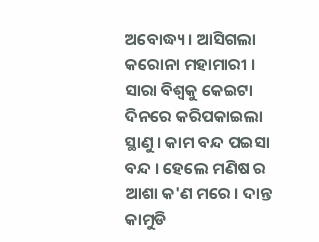ଅବୋଦ୍ଧ୍ୟ । ଆସିଗଲା କରୋନା ମହାମାରୀ । ସାରା ବିଶ୍ବକୁ କେଇଟା ଦିନରେ କରିପକାଇଲା ସ୍ଥାଣୁ । କାମ ବନ୍ଦ ପଇସା ବନ୍ଦ । ହେଲେ ମଣିଷ ର ଆଶା କ'ଣ ମରେ । ଦାନ୍ତ କାମୁଡି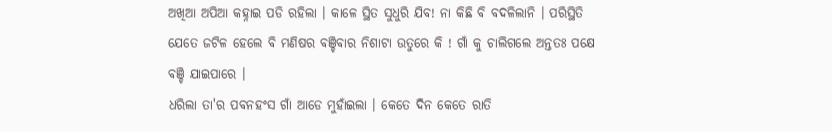ଅଖିଆ ଅପିଆ କହ୍ନାଇ ପଡି ରହିଲା । କାଳେ ସ୍ଥିତ ସୁଧୁରି ଯିବ! ନା କିଛି ବି ବଦଳିଲାନି । ପରିସ୍ଥିତି ଯେତେ ଜଟିଳ ହେଲେ ବି ମଣିଷର ବଞ୍ଚିବାର ନିଶାଟା ଉତୁରେ କି ! ଗାଁ କୁ ଚାଲିଗଲେ ଅନ୍ତତଃ ପକ୍ଷେ ବଞ୍ଚି ଯାଇପାରେ ।
ଧରିଲା ତା'ର ପବନହଂସ ଗାଁ ଆଡେ ମୁହାଁଇଲା । କେତେ ଦିନ କେତେ ରାତି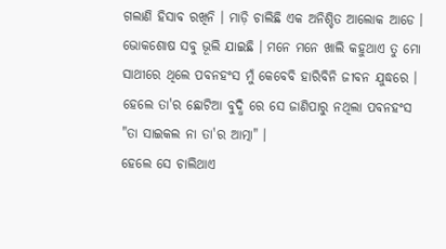ଗଲାଣି ହିସାବ ରଖିନି । ମାଡ଼ି ଚାଲିଛି ଏକ ଅନିଶ୍ଚିତ ଆଲୋକ ଆଡେ । ଭୋକଶୋଷ ସବୁ ଭୂଲି ଯାଇଛି । ମନେ ମନେ ଖାଲି କହୁଥାଏ ତୁ ମୋ ସାଥୀରେ ଥିଲେ ପବନହଂସ ମୁଁ କେବେବି ହାରିବିନି ଜୀବନ ଯୁଦ୍ଧରେ । ହେଲେ ତା'ର ଛୋଟିଆ ବୁଦ୍ଧି ରେ ସେ ଜାଣିପାରୁ ନଥିଲା ପବନହଂସ "ତା ସାଇକଲ ନା ତା'ର ଆତ୍ମା" ।
ହେଲେ ସେ ଚାଲିଥାଏ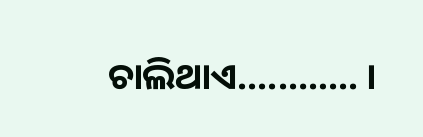ଚାଲିଥାଏ......…... ।